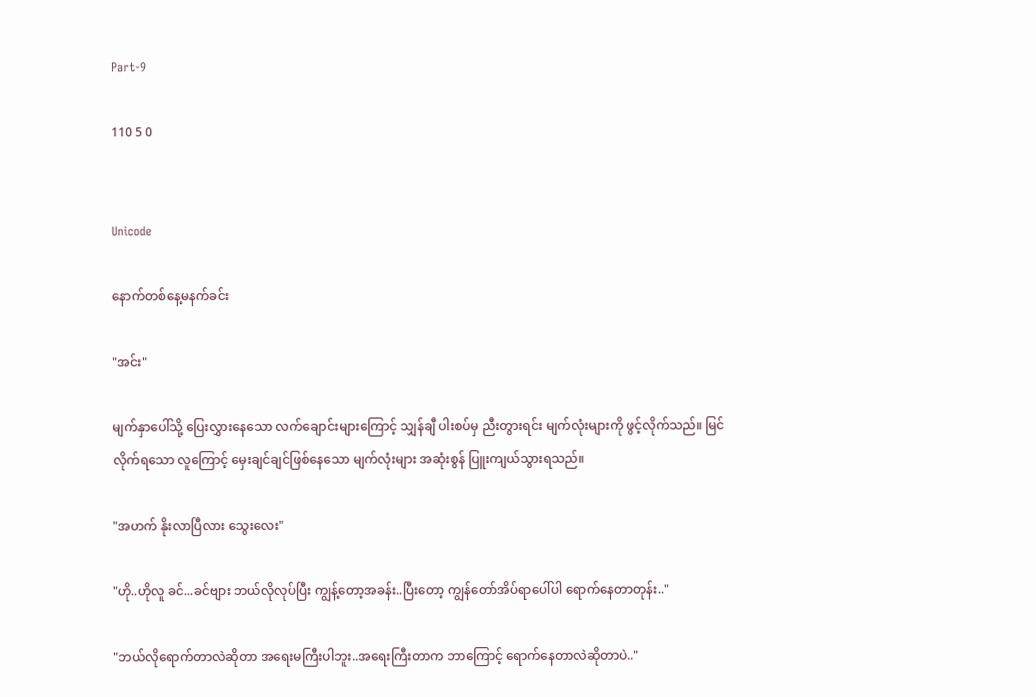Part-9

110 5 0


Unicode

နောက်တစ်နေ့မနက်ခင်း

"အင်း"

မျက်နှာပေါ်သို့ ပြေးလွှားနေသော လက်ချောင်းများကြောင့် သျှန်ချီ ပါးစပ်မှ ညီးတွားရင်း မျက်လုံးများကို ဖွင့်လိုက်သည်။ မြင်လိုက်ရသော လူကြောင့် မှေးချင်ချင်ဖြစ်နေသော မျက်လုံးများ အဆုံးစွန် ပြူးကျယ်သွားရသည်။

"အဟက် နိုးလာပြီလား သွေးလေး"

"ဟို..ဟိုလူ ခင်...ခင်ဗျား ဘယ်လိုလုပ်ပြီး ကျွန့်တော့အခန်း..ပြီးတော့ ကျွန်တော်အိပ်ရာပေါ်ပါ ရောက်နေတာတုန်း.."

"ဘယ်လိုရောက်တာလဲဆိုတာ အရေးမကြီးပါဘူး..အရေးကြီးတာက ဘာကြောင့် ရောက်နေတာလဲဆိုတာပဲ.."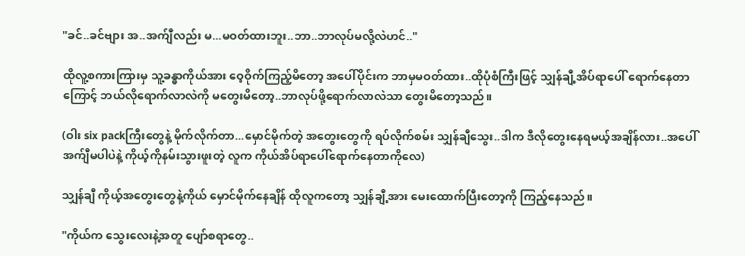"ခင်..ခင်ဗျား အ..အက်ျီလည်း မ...မဝတ်ထားဘူး..ဘာ..ဘာလုပ်မလို့လဲဟင်.."

ထိုလူ့စကားကြားမှ သူ့ခန္ဓာကိုယ်အား ဝေ့ဝိုက်ကြည့်မိတော့ အပေါ်ပိုင်းက ဘာမှမဝတ်ထား..ထိုပုံစံကြီးဖြင့် သျှန်ချီ့အိပ်ရာပေါ် ရောက်နေတာကြောင့် ဘယ်လိုရောက်လာလဲကို မတွေးမိတော့..ဘာလုပ်ဖို့ရောက်လာလဲသာ တွေးမိတော့သည်။

(ဝါး six packကြီးတွေနဲ့ မိုက်လိုက်တာ...မှောင်မိုက်တဲ့ အတွေးတွေကို ရပ်လိုက်စမ်း သျှန်ချီသွေး..ဒါက ဒီလိုတွေးနေရမယ့်အချိန်လား..အပေါ်အက်ျီမပါပဲနဲ့ ကိုယ့်ကိုနမ်းသွားဖူးတဲ့ လူက ကိုယ်အိပ်ရာပေါ်ရောက်နေတာကိုလေ)

သျှန်ချီ ကိုယ့်အတွေးတွေနဲ့ကိုယ် မှောင်မိုက်နေချိန် ထိုလူကတော့ သျှန်ချီ့အား မေးထောက်ပြီးတော့ကို ကြည့်နေသည်။

"ကိုယ်က သွေးလေးနဲ့အတူ ပျော်စရာတွေ..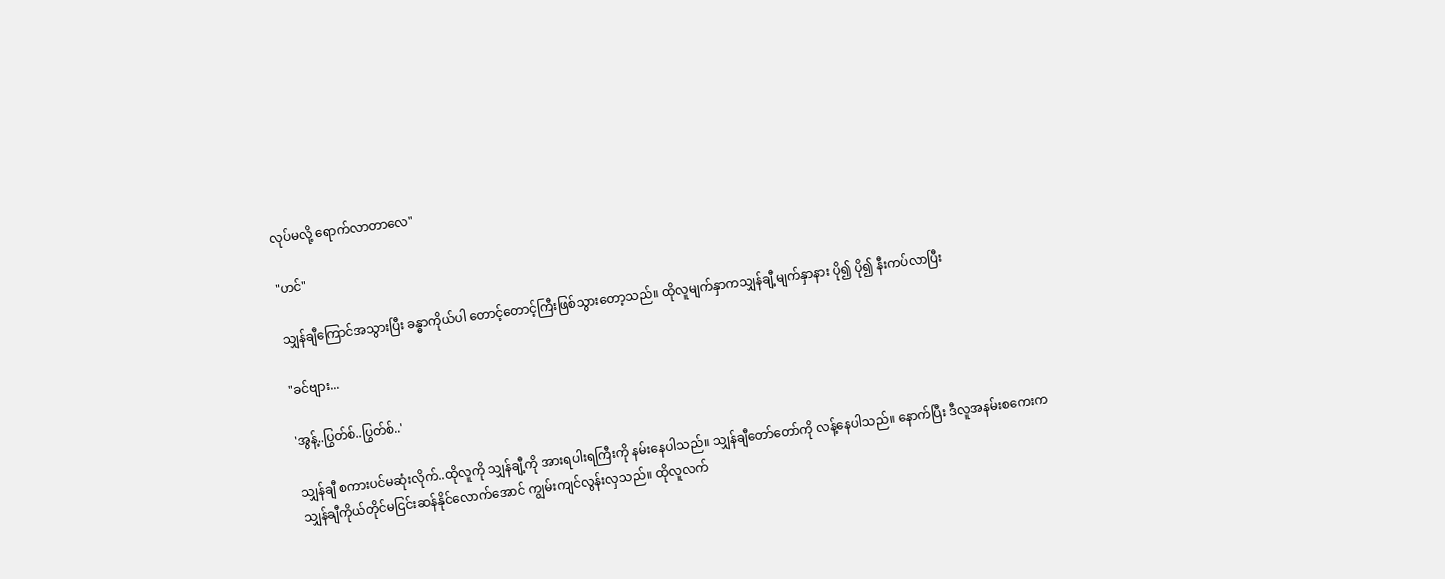လုပ်မလို့ ရောက်လာတာလေ"

"ဟင်"

သျှန်ချီကြောင်အသွားပြီး ခန္ဓာကိုယ်ပါ တောင့်တောင့်ကြီးဖြစ်သွားတော့သည်။ ထိုလူမျက်နှာကသျှန်ချီ့မျက်နှာနား ပို၍ ပို၍ နီးကပ်လာပြီး

"ခင်ဗျား...

'အွန့်..ပြွတ်စ်..ပြွတ်စ်..'

သျှန်ချီ စကားပင်မဆုံးလိုက်..ထိုလူကို သျှန်ချီ့ကို အားရပါးရကြီးကို နမ်းနေပါသည်။ သျှန်ချီတော်တော်ကို လန့်နေပါသည်။ နောက်ပြီး ဒီလူအနမ်းစကေးက သျှန်ချီကိုယ်တိုင်မငြင်းဆန်နိုင်လောက်အောင် ကျွမ်းကျင်လွန်းလှသည်။ ထိုလူလက်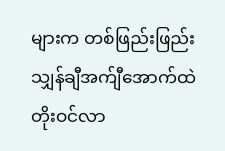များက တစ်ဖြည်းဖြည်း သျှန်ချီအက်ျီအောက်ထဲ တိုးဝင်လာ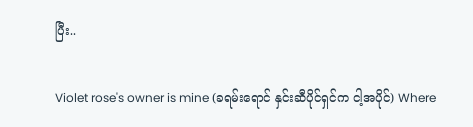ပြီး..

Violet rose's owner is mine (ခရမ်းရောင် နှင်းဆီပိုင်ရှင်က ငါ့အပိုင်) Where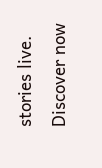stories live. Discover now